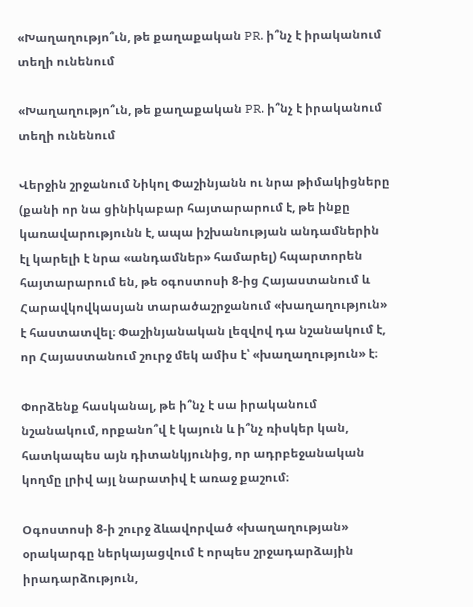«Խաղաղությո՞ւն, թե քաղաքական PR. ի՞նչ է իրականում տեղի ունենում

«Խաղաղությո՞ւն, թե քաղաքական PR. ի՞նչ է իրականում տեղի ունենում

Վերջին շրջանում Նիկոլ Փաշինյանն ու նրա թիմակիցները (քանի որ նա ցինիկաբար հայտարարում է, թե ինքը կառավարությունն է, ապա իշխանության անդամներին էլ կարելի է նրա «անդամներ» համարել) հպարտորեն հայտարարում են, թե օգոստոսի 8-ից Հայաստանում և Հարավկովկասյան տարածաշրջանում «խաղաղություն» է հաստատվել։ Փաշինյանական լեզվով դա նշանակում է, որ Հայաստանում շուրջ մեկ ամիս է՝ «խաղաղություն» է։

Փորձենք հասկանալ, թե ի՞նչ է սա իրականում նշանակում, որքանո՞վ է կայուն և ի՞նչ ռիսկեր կան, հատկապես այն դիտանկյունից, որ ադրբեջանական կողմը լրիվ այլ նարատիվ է առաջ քաշում։

Օգոստոսի 8-ի շուրջ ձևավորված «խաղաղության» օրակարգը ներկայացվում է որպես շրջադարձային իրադարձություն,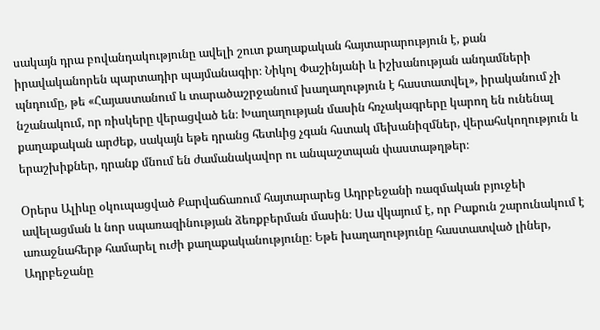սակայն դրա բովանդակությունը ավելի շուտ քաղաքական հայտարարություն է, քան իրավականորեն պարտադիր պայմանագիր։ Նիկոլ Փաշինյանի և իշխանության անդամների պնդումը, թե «Հայաստանում և տարածաշրջանում խաղաղություն է հաստատվել», իրականում չի նշանակում, որ ռիսկերը վերացված են։ Խաղաղության մասին հռչակագրերը կարող են ունենալ քաղաքական արժեք, սակայն եթե դրանց հետևից չգան հստակ մեխանիզմներ, վերահսկողություն և երաշխիքներ, դրանք մնում են ժամանակավոր ու անպաշտպան փաստաթղթեր։

Օրերս Ալիևը օկուպացված Քարվաճառում հայտարարեց Ադրբեջանի ռազմական բյուջեի ավելացման և նոր սպառազինության ձեռքբերման մասին։ Սա վկայում է, որ Բաքուն շարունակում է առաջնահերթ համարել ուժի քաղաքականությունը։ Եթե խաղաղությունը հաստատված լիներ, Ադրբեջանը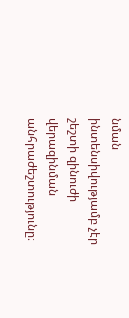նման ինտենսիվությամբ չէր շեշտի զինուժի վերազինման անհրաժեշտությունը։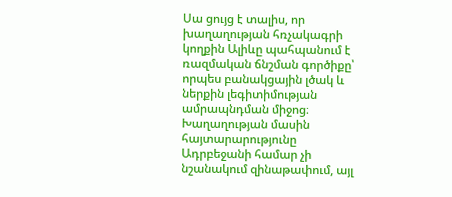Սա ցույց է տալիս, որ խաղաղության հռչակագրի կողքին Ալիևը պահպանում է ռազմական ճնշման գործիքը՝ որպես բանակցային լծակ և ներքին լեգիտիմության ամրապնդման միջոց։ Խաղաղության մասին հայտարարությունը Ադրբեջանի համար չի նշանակում զինաթափում, այլ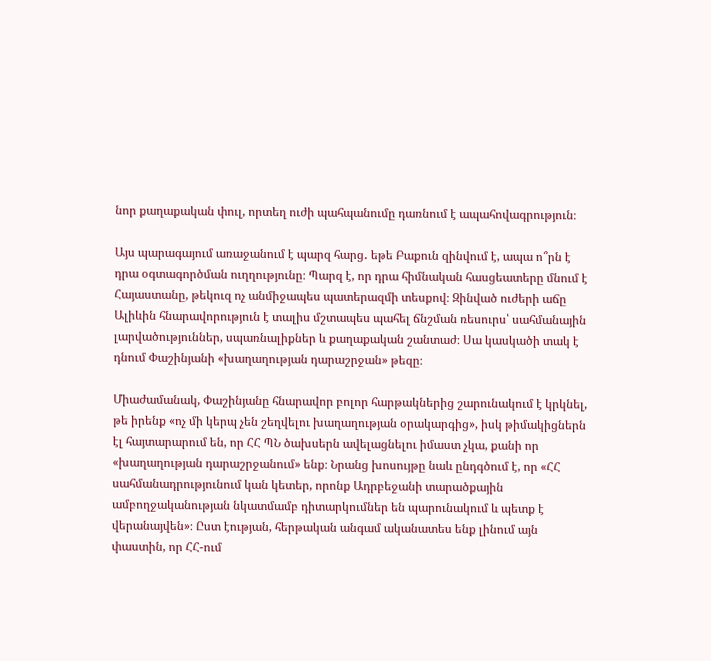նոր քաղաքական փուլ, որտեղ ուժի պահպանումը դառնում է ապահովագրություն։

Այս պարագայում առաջանում է պարզ հարց․ եթե Բաքուն զինվում է, ապա ո՞րն է դրա օգտագործման ուղղությունը։ Պարզ է, որ դրա հիմնական հասցեատերը մնում է Հայաստանը, թեկուզ ոչ անմիջապես պատերազմի տեսքով։ Զինված ուժերի աճը Ալիևին հնարավորություն է տալիս մշտապես պահել ճնշման ռեսուրս՝ սահմանային լարվածություններ, սպառնալիքներ և քաղաքական շանտաժ։ Սա կասկածի տակ է դնում Փաշինյանի «խաղաղության դարաշրջան» թեզը։

Միաժամանակ, Փաշինյանը հնարավոր բոլոր հարթակներից շարունակում է կրկնել, թե իրենք «ոչ մի կերպ չեն շեղվելու խաղաղության օրակարգից», իսկ թիմակիցներն էլ հայտարարում են, որ ՀՀ ՊՆ ծախսերն ավելացնելու իմաստ չկա, քանի որ «խաղաղության դարաշրջանում» ենք։ Նրանց խոսույթը նաև ընդգծում է, որ «ՀՀ սահմանադրությունում կան կետեր, որոնք Ադրբեջանի տարածքային ամբողջականության նկատմամբ դիտարկումներ են պարունակում և պետք է վերանայվեն»։ Ըստ էության, հերթական անգամ ականատես ենք լինում այն փաստին, որ ՀՀ-ում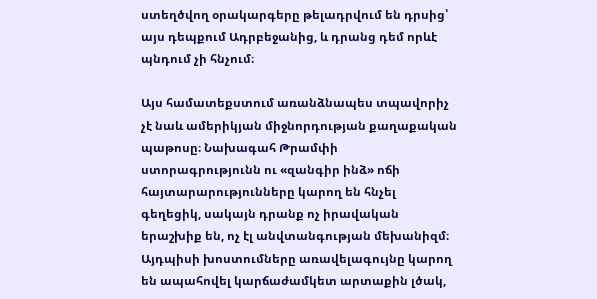ստեղծվող օրակարգերը թելադրվում են դրսից՝ այս դեպքում Ադրբեջանից, և դրանց դեմ որևէ պնդում չի հնչում։

Այս համատեքստում առանձնապես տպավորիչ չէ նաև ամերիկյան միջնորդության քաղաքական պաթոսը։ Նախագահ Թրամփի ստորագրությունն ու «զանգիր ինձ» ոճի հայտարարությունները կարող են հնչել գեղեցիկ, սակայն դրանք ոչ իրավական երաշխիք են, ոչ էլ անվտանգության մեխանիզմ։ Այդպիսի խոստումները առավելագույնը կարող են ապահովել կարճաժամկետ արտաքին լծակ,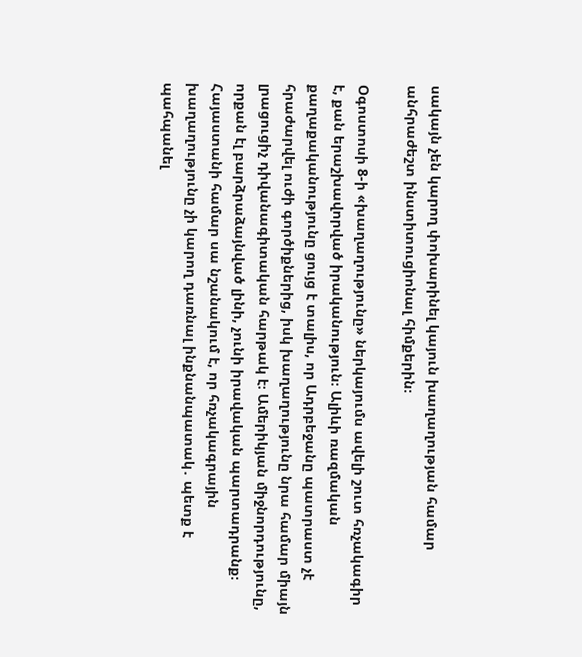սակայն չեն կարող փոխարինել կայուն խաղաղության համար անհրաժեշտ ինստիտուցիոնալ հիմքերին։

Օգոստոսի 8-ի «խաղաղությունը» ներկայումս ավելի շուտ հռչակագիր է, քան երաշխավորված իրականություն։ Ալիևի ռազմական քաղաքականությունը ցույց է տալիս, որ Ադրբեջանը պատրաստ չէ հրաժարվել ուժի գործիքներից, իսկ խաղաղությունը նրա համար միայն լրացուցիչ դիվանագիտական հարթակ է։ Ամերիկյան միջնորդությունը, որքան էլ բարձրաձայնված լինի, չունի իրավական պարտադրանք։ Հայաստանի համար սա նշանակում է, որ հռչակագրային խաղաղությունը չի կարող դառնալ ինքնանպատակ․ պետք է պահպանել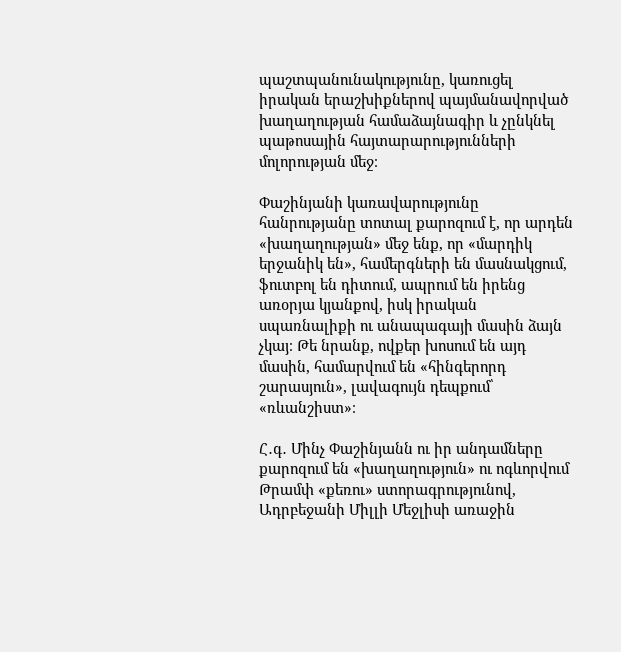պաշտպանունակությունը, կառուցել իրական երաշխիքներով պայմանավորված խաղաղության համաձայնագիր և չընկնել պաթոսային հայտարարությունների մոլորության մեջ։

Փաշինյանի կառավարությունը հանրությանը տոտալ քարոզում է, որ արդեն «խաղաղության» մեջ ենք, որ «մարդիկ երջանիկ են», համերգների են մասնակցում, ֆուտբոլ են դիտում, ապրում են իրենց առօրյա կյանքով, իսկ իրական սպառնալիքի ու անապագայի մասին ձայն չկայ։ Թե նրանք, ովքեր խոսում են այդ մասին, համարվում են «հինգերորդ շարասյուն», լավագույն դեպքում՝ «ռևանշիստ»։

Հ․գ․ Մինչ Փաշինյանն ու իր անդամները քարոզում են «խաղաղություն» ու ոգևորվում Թրամփ «քեռու» ստորագրությունով, Ադրբեջանի Միլլի Մեջլիսի առաջին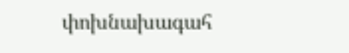փոխնախագահ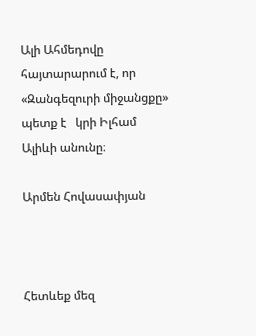Ալի Ահմեդովը հայտարարում է, որ «Զանգեզուրի միջանցքը»  պետք է   կրի Իլհամ Ալիևի անունը։

Արմեն Հովասափյան



Հետևեք մեզ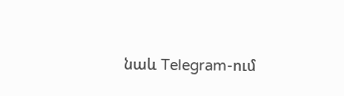նաև Telegram-ում